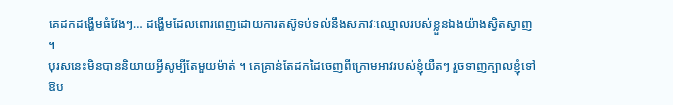គេដកដង្ហើមធំវែងៗ… ដង្ហើមដែលពោរពេញដោយការតស៊ូទប់ទល់នឹងសភាវៈឈ្មោលរបស់ខ្លួនឯងយ៉ាងស្វិតស្វាញ ។
បុរសនេះមិនបាននិយាយអ្វីសូម្បីតែមួយម៉ាត់ ។ គេគ្រាន់តែដកដៃចេញពីក្រោមអាវរបស់ខ្ញុំយឺតៗ រួចទាញក្បាលខ្ញុំទៅឱប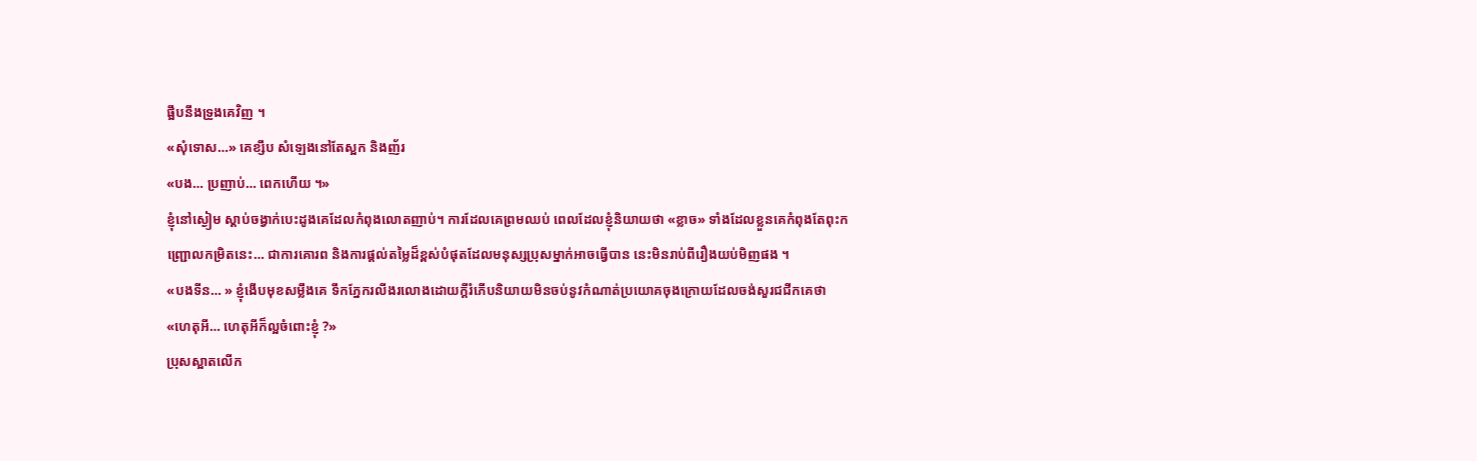ផ្អឹបនឹងទ្រូងគេវិញ ។
«សុំទោស…» គេខ្សឹប សំឡេងនៅតែស្អក និងញ័រ
«បង… ប្រញាប់… ពេកហើយ ។»
ខ្ញុំនៅស្ងៀម ស្តាប់ចង្វាក់បេះដូងគេដែលកំពុងលោតញាប់។ ការដែលគេព្រមឈប់ ពេលដែលខ្ញុំនិយាយថា «ខ្លាច» ទាំងដែលខ្លួនគេកំពុងតែពុះកញ្ជ្រោលកម្រិតនេះ… ជាការគោរព និងការផ្តល់តម្លៃដ៏ខ្ពស់បំផុតដែលមនុស្សប្រុសម្នាក់អាចធ្វើបាន នេះមិនរាប់ពីរឿងយប់មិញផង ។
«បងទីន… » ខ្ញុំងើបមុខសម្លឹងគេ ទឹកភ្នែករលីងរលោងដោយក្តីរំភើបនិយាយមិនចប់នូវកំណាត់ប្រយោគចុងក្រោយដែលចង់សួរជជីកគេថា
«ហេតុអី… ហេតុអីក៏ល្អចំពោះខ្ញុំ ?»
ប្រុសស្អាតលើក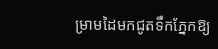ម្រាមដៃមកជូតទឹកភ្នែកឱ្យ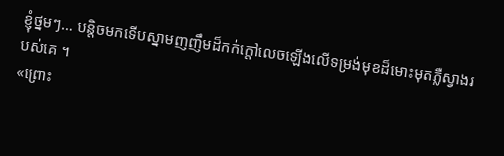ខ្ញុំថ្នមៗ… បន្តិចមកទើបស្នាមញញឹមដ៏កក់ក្តៅលេចឡើងលើទម្រង់មុខដ៏មោះមុតភ្លឺស្វាងរបស់គេ ។
«ព្រោះ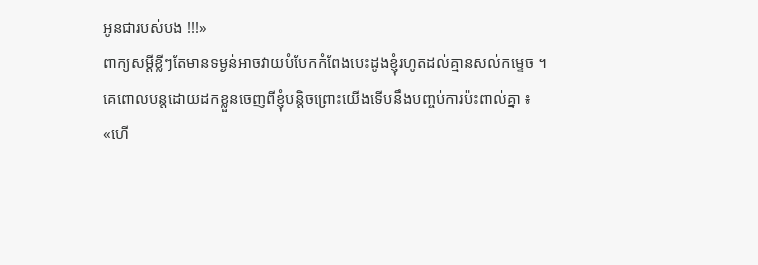អូនជារបស់បង !!!»
ពាក្យសម្ដីខ្លីៗតែមានទម្ងន់អាចវាយបំបែកកំពែងបេះដូងខ្ញុំរហូតដល់គ្មានសល់កម្ទេច ។
គេពោលបន្តដោយដកខ្លួនចេញពីខ្ញុំបន្តិចព្រោះយើងទើបនឹងបញ្ចប់ការប៉ះពាល់គ្នា ៖
«ហើ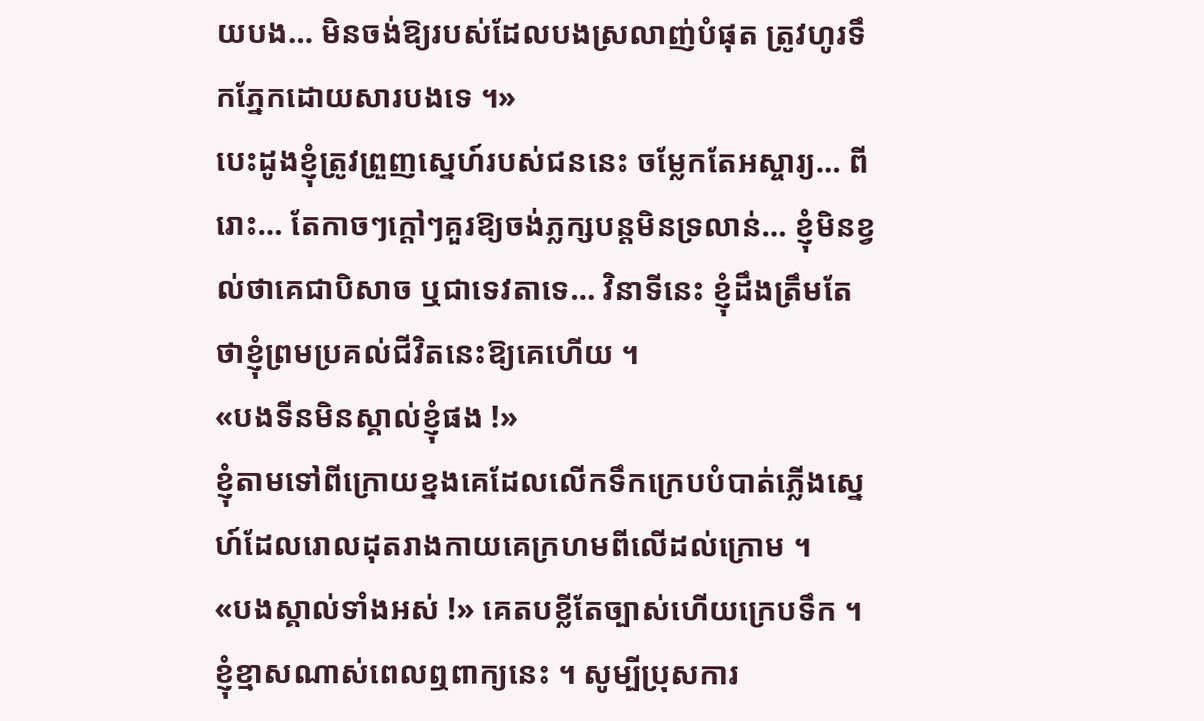យបង… មិនចង់ឱ្យរបស់ដែលបងស្រលាញ់បំផុត ត្រូវហូរទឹកភ្នែកដោយសារបងទេ ។»
បេះដូងខ្ញុំត្រូវព្រួញស្នេហ៍របស់ជននេះ ចម្លែកតែអស្ចារ្យ… ពីរោះ… តែកាចៗក្តៅៗគួរឱ្យចង់ភ្លក្សបន្តមិនទ្រលាន់… ខ្ញុំមិនខ្វល់ថាគេជាបិសាច ឬជាទេវតាទេ… វិនាទីនេះ ខ្ញុំដឹងត្រឹមតែថាខ្ញុំព្រមប្រគល់ជីវិតនេះឱ្យគេហើយ ។
«បងទីនមិនស្គាល់ខ្ញុំផង !»
ខ្ញុំតាមទៅពីក្រោយខ្នងគេដែលលើកទឹកក្រេបបំបាត់ភ្លើងស្នេហ៍ដែលរោលដុតរាងកាយគេក្រហមពីលើដល់ក្រោម ។
«បងស្គាល់ទាំងអស់ !» គេតបខ្លីតែច្បាស់ហើយក្រេបទឹក ។
ខ្ញុំខ្មាសណាស់ពេលឮពាក្យនេះ ។ សូម្បីប្រុសការ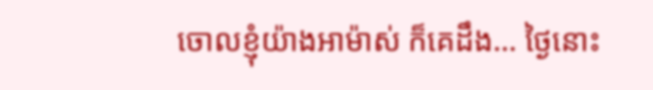ចោលខ្ញុំយ៉ាងអាម៉ាស់ ក៏គេដឹង… ថ្ងៃនោះ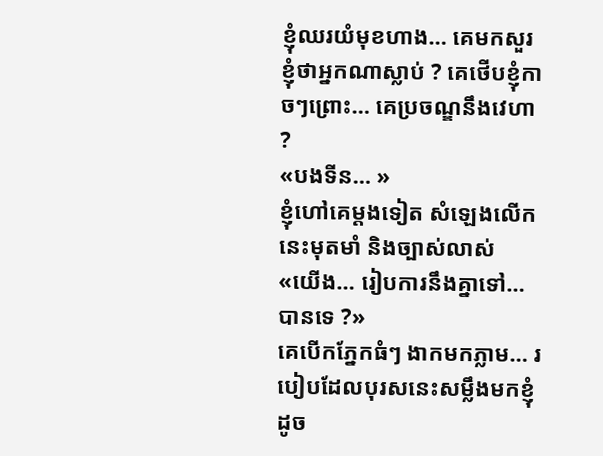ខ្ញុំឈរយំមុខហាង… គេមកសួរខ្ញុំថាអ្នកណាស្លាប់ ? គេថើបខ្ញុំកាចៗព្រោះ… គេប្រចណ្ឌនឹងវេហា ?
«បងទីន… »
ខ្ញុំហៅគេម្តងទៀត សំឡេងលើកនេះមុតមាំ និងច្បាស់លាស់
«យើង… រៀបការនឹងគ្នាទៅ… បានទេ ?»
គេបើកភ្នែកធំៗ ងាកមកភ្លាម… របៀបដែលបុរសនេះសម្លឹងមកខ្ញុំដូច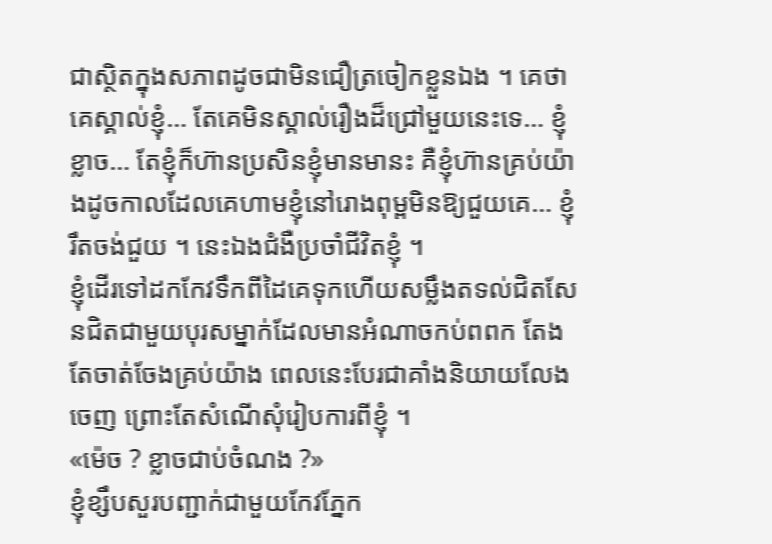ជាស្ថិតក្នុងសភាពដូចជាមិនជឿត្រចៀកខ្លួនឯង ។ គេថាគេស្គាល់ខ្ញុំ… តែគេមិនស្គាល់រឿងដ៏ជ្រៅមួយនេះទេ… ខ្ញុំខ្លាច… តែខ្ញុំក៏ហ៊ានប្រសិនខ្ញុំមានមានះ គឺខ្ញុំហ៊ានគ្រប់យ៉ាងដូចកាលដែលគេហាមខ្ញុំនៅរោងពុម្ពមិនឱ្យជួយគេ… ខ្ញុំរឹតចង់ជួយ ។ នេះឯងជំងឺប្រចាំជីវិតខ្ញុំ ។
ខ្ញុំដើរទៅដកកែវទឹកពីដៃគេទុកហើយសម្លឹងតទល់ជិតសែនជិតជាមួយបុរសម្នាក់ដែលមានអំណាចកប់ពពក តែងតែចាត់ចែងគ្រប់យ៉ាង ពេលនេះបែរជាគាំងនិយាយលែងចេញ ព្រោះតែសំណើសុំរៀបការពីខ្ញុំ ។
«ម៉េច ? ខ្លាចជាប់ចំណង ?»
ខ្ញុំខ្សឹបសួរបញ្ជាក់ជាមួយកែវភ្នែក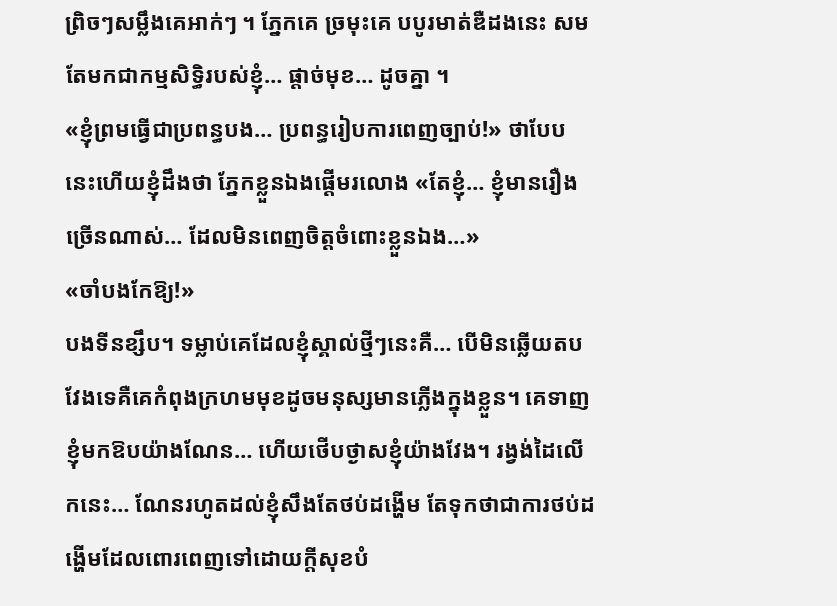ព្រិចៗសម្លឹងគេអាក់ៗ ។ ភ្នែកគេ ច្រមុះគេ បបូរមាត់ឌឺដងនេះ សមតែមកជាកម្មសិទ្ធិរបស់ខ្ញុំ… ផ្តាច់មុខ… ដូចគ្នា ។
«ខ្ញុំព្រមធ្វើជាប្រពន្ធបង… ប្រពន្ធរៀបការពេញច្បាប់!» ថាបែបនេះហើយខ្ញុំដឹងថា ភ្នែកខ្លួនឯងផ្តើមរលោង «តែខ្ញុំ… ខ្ញុំមានរឿងច្រើនណាស់… ដែលមិនពេញចិត្តចំពោះខ្លួនឯង…»
«ចាំបងកែឱ្យ!»
បងទីនខ្សឹប។ ទម្លាប់គេដែលខ្ញុំស្គាល់ថ្មីៗនេះគឺ… បើមិនឆ្លើយតបវែងទេគឺគេកំពុងក្រហមមុខដូចមនុស្សមានភ្លើងក្នុងខ្លួន។ គេទាញខ្ញុំមកឱបយ៉ាងណែន… ហើយថើបថ្ងាសខ្ញុំយ៉ាងវែង។ រង្វង់ដៃលើកនេះ… ណែនរហូតដល់ខ្ញុំសឹងតែថប់ដង្ហើម តែទុកថាជាការថប់ដង្ហើមដែលពោរពេញទៅដោយក្តីសុខបំ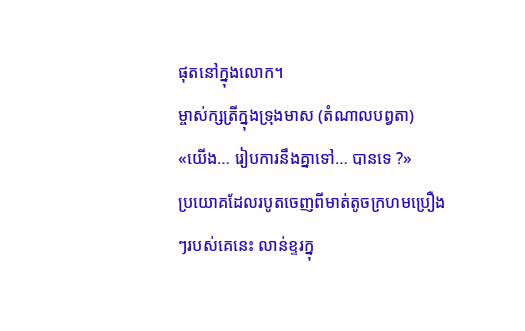ផុតនៅក្នុងលោក។
ម្ចាស់ក្សត្រីក្នុងទ្រុងមាស (តំណាលបព្វតា)
«យើង… រៀបការនឹងគ្នាទៅ… បានទេ ?»
ប្រយោគដែលរបូតចេញពីមាត់តូចក្រហមប្រឿងៗរបស់គេនេះ លាន់ខ្ទរក្នុ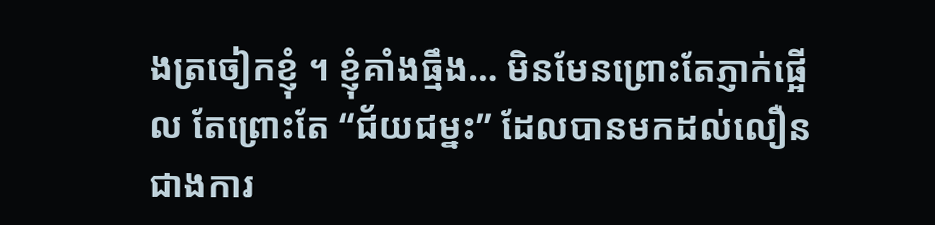ងត្រចៀកខ្ញុំ ។ ខ្ញុំគាំងធ្មឹង… មិនមែនព្រោះតែភ្ញាក់ផ្អើល តែព្រោះតែ “ជ័យជម្នះ” ដែលបានមកដល់លឿនជាងការ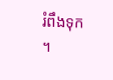រំពឹងទុក ។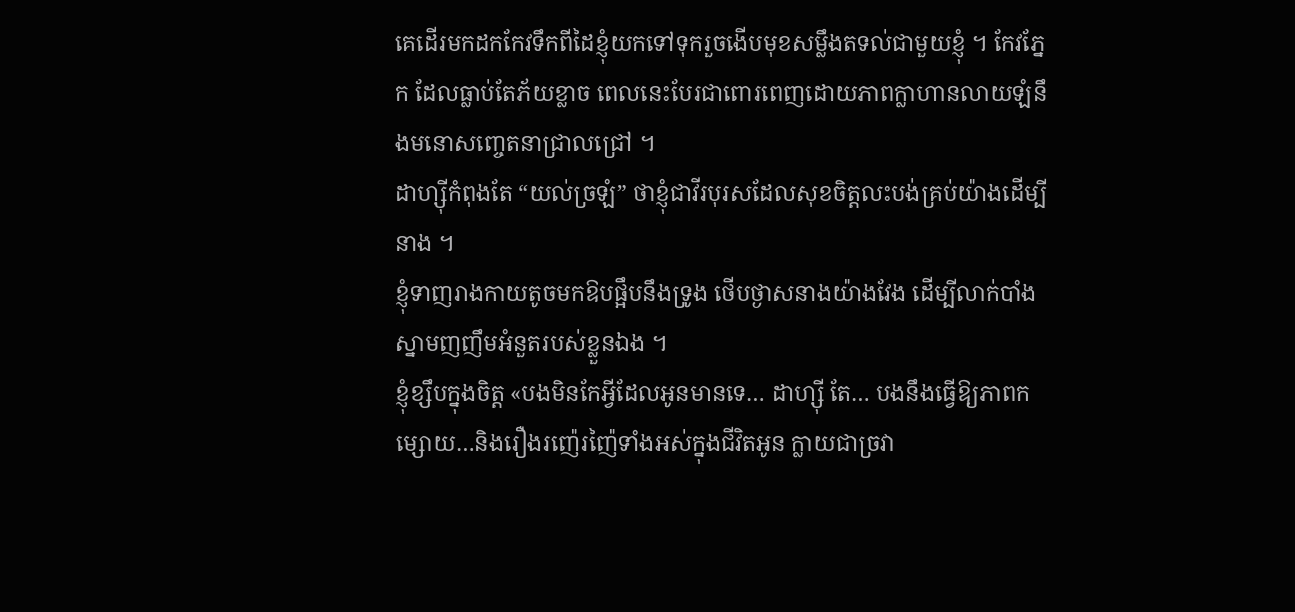គេដើរមកដកកែវទឹកពីដៃខ្ញុំយកទៅទុករួចងើបមុខសម្លឹងតទល់ជាមួយខ្ញុំ ។ កែវភ្នែក ដែលធ្លាប់តែភ័យខ្លាច ពេលនេះបែរជាពោរពេញដោយភាពក្លាហានលាយឡំនឹងមនោសញ្ចេតនាជ្រាលជ្រៅ ។
ដាហ្ស៊ីកំពុងតែ “យល់ច្រឡំ” ថាខ្ញុំជាវីរបុរសដែលសុខចិត្តលះបង់គ្រប់យ៉ាងដើម្បីនាង ។
ខ្ញុំទាញរាងកាយតូចមកឱបផ្អឹបនឹងទ្រូង ថើបថ្ងាសនាងយ៉ាងវែង ដើម្បីលាក់បាំងស្នាមញញឹមអំនួតរបស់ខ្លួនឯង ។
ខ្ញុំខ្សឹបក្នុងចិត្ត «បងមិនកែអ្វីដែលអូនមានទេ… ដាហ្ស៊ី តែ… បងនឹងធ្វើឱ្យភាពកម្សោយ…និងរឿងរញ៉េរញ៉ៃទាំងអស់ក្នុងជីវិតអូន ក្លាយជាច្រវា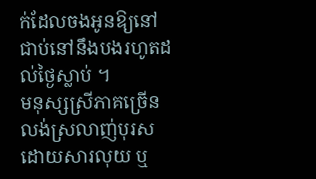ក់ដែលចងអូនឱ្យនៅជាប់នៅនឹងបងរហូតដល់ថ្ងៃស្លាប់ ។
មនុស្សស្រីភាគច្រើនលង់ស្រលាញ់បុរសដោយសារលុយ ឬ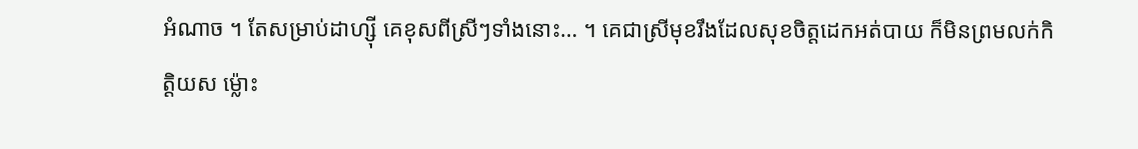អំណាច ។ តែសម្រាប់ដាហ្ស៊ី គេខុសពីស្រីៗទាំងនោះ… ។ គេជាស្រីមុខរឹងដែលសុខចិត្តដេកអត់បាយ ក៏មិនព្រមលក់កិត្តិយស ម្ល៉ោះ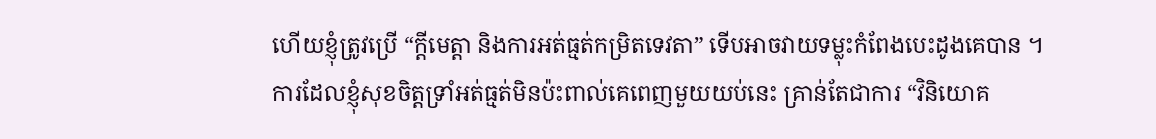ហើយខ្ញុំត្រូវប្រើ “ក្តីមេត្តា និងការអត់ធ្មត់កម្រិតទេវតា” ទើបអាចវាយទម្លុះកំពែងបេះដូងគេបាន ។
ការដែលខ្ញុំសុខចិត្តទ្រាំអត់ធ្មត់មិនប៉ះពាល់គេពេញមួយយប់នេះ គ្រាន់តែជាការ “វិនិយោគ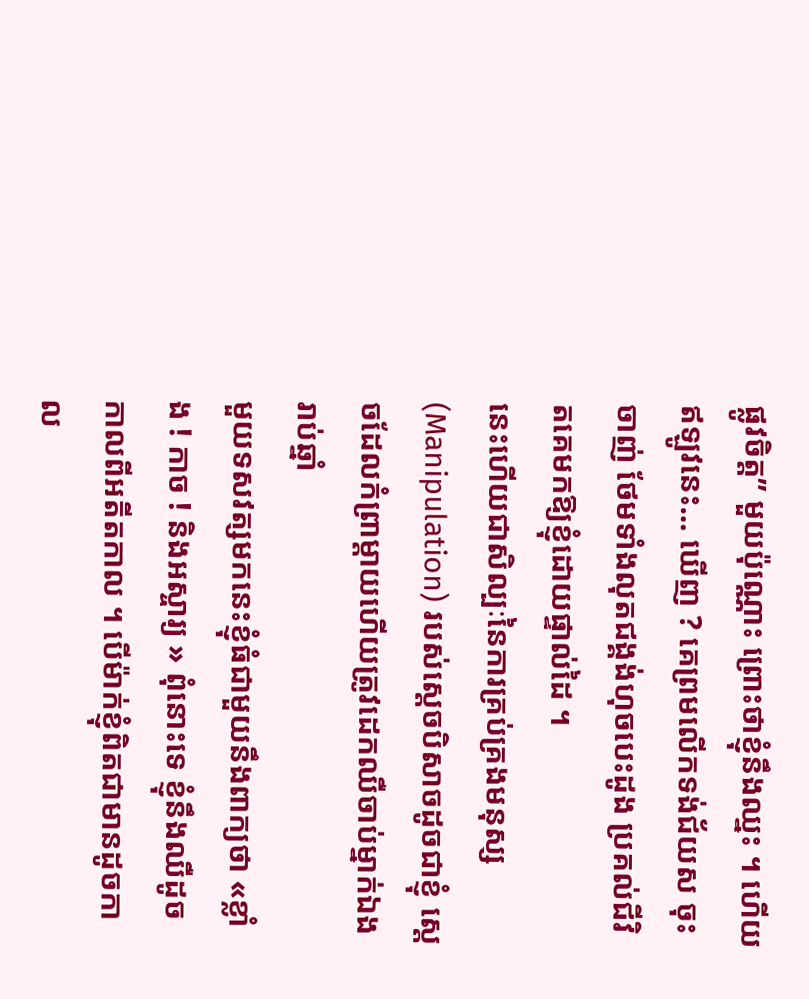ផ្លូវចិត្ត” មួយប៉ុណ្ណោះ ព្រោះថាខ្ញុំនឹងឈ្នះ ។ ហើយឥឡូវនេះ… ឃើញ ? គេព្រមលើកទង់ជ័យស ចុះចាញ់ ថែមទាំងលុតជង្គង់ហុចបេះដូង ប្រគល់ជីវិតគេមកឱ្យខ្ញុំដោយផ្ទាល់ដៃ ។
នេះហើយជាសិល្បៈនៃការគ្រប់គ្រងមនុស្ស (Manipulation) របស់ស្តេចបិសាចដូចជាខ្ញុំ ស្តេចដែលកំព្រាម្តាយហើយត្រូវដេកឈឺចាប់ម្នាក់ឯងរាប់ឆ្នាំ
មួយទសវត្សមកនេះខ្ញុំធំជាមួយនឹងពាក្យថា «ខ្លាំង ! កាច ! និងអស្ចារ្យ » ពុំនោះទេ ខ្ញុំនឹងឈឺដូចកាលពីអតីតកាល ។ បើម៉ាក់ខ្ញុំពិតជាមានដូចកាល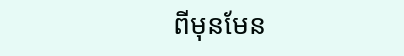ពីមុនមែន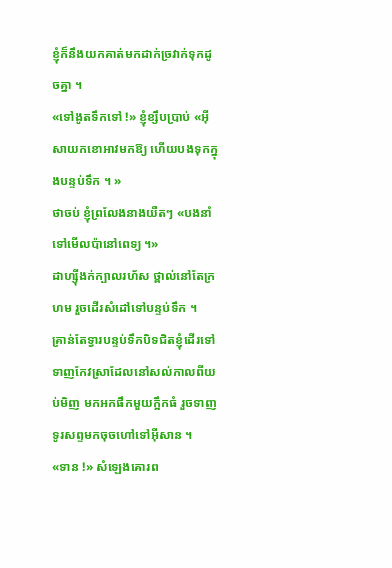ខ្ញុំក៏នឹងយកគាត់មកដាក់ច្រវាក់ទុកដូចគ្នា ។
«ទៅងូតទឹកទៅ !» ខ្ញុំខ្សឹបប្រាប់ «អ៊ីសាយកខោអាវមកឱ្យ ហើយបងទុកក្នុងបន្ទប់ទឹក ។ »
ថាចប់ ខ្ញុំព្រលែងនាងយឺតៗ «បងនាំទៅមើលប៉ានៅពេទ្យ ។»
ដាហ្ស៊ីងក់ក្បាលរហ័ស ថ្ពាល់នៅតែក្រហម រួចដើរសំដៅទៅបន្ទប់ទឹក ។
គ្រាន់តែទ្វារបន្ទប់ទឹកបិទជិតខ្ញុំដើរទៅទាញកែវស្រាដែលនៅសល់កាលពីយប់មិញ មកអកផឹកមួយក្អឹកធំ រួចទាញទូរសព្ទមកចុចហៅទៅអ៊ីសាន ។
«ទាន !» សំឡេងគោរព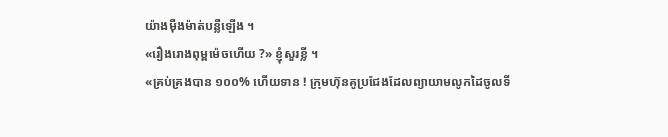យ៉ាងម៉ឺងម៉ាត់បន្លឺឡើង ។
«រឿងរោងពុម្ពម៉េចហើយ ?» ខ្ញុំសួរខ្លី ។
«គ្រប់គ្រងបាន ១០០% ហើយទាន ! ក្រុមហ៊ុនគូប្រជែងដែលព្យាយាមលូកដៃចូលទី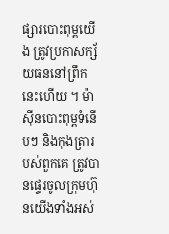ផ្សារបោះពុម្ពយើង ត្រូវប្រកាសក្ស័យធននៅព្រឹកនេះហើយ ។ ម៉ាស៊ីនបោះពុម្ពទំនើបៗ និងកុងត្រារបស់ពួកគេ ត្រូវបានផ្ទេរចូលក្រុមហ៊ុនយើងទាំងអស់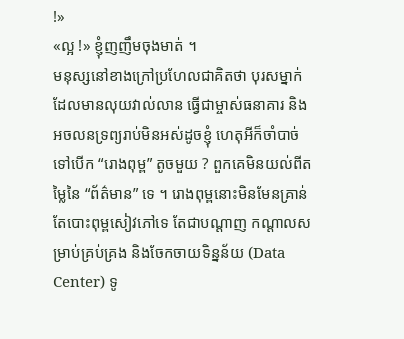!»
«ល្អ !» ខ្ញុំញញឹមចុងមាត់ ។
មនុស្សនៅខាងក្រៅប្រហែលជាគិតថា បុរសម្នាក់ដែលមានលុយវាល់លាន ធ្វើជាម្ចាស់ធនាគារ និងអចលនទ្រព្យរាប់មិនអស់ដូចខ្ញុំ ហេតុអីក៏ចាំបាច់ទៅបើក “រោងពុម្ព” តូចមួយ ? ពួកគេមិនយល់ពីតម្លៃនៃ “ព័ត៌មាន” ទេ ។ រោងពុម្ពនោះមិនមែនគ្រាន់តែបោះពុម្ពសៀវភៅទេ តែជាបណ្ដាញ កណ្តាលសម្រាប់គ្រប់គ្រង និងចែកចាយទិន្នន័យ (Data Center) ទូ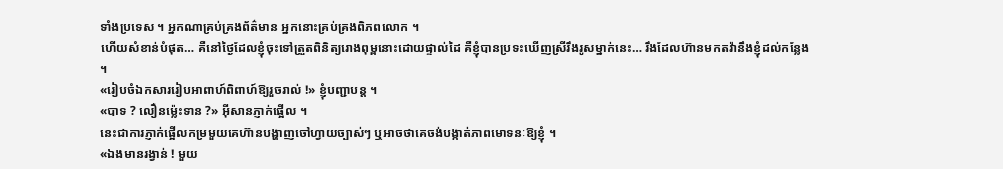ទាំងប្រទេស ។ អ្នកណាគ្រប់គ្រងព័ត៌មាន អ្នកនោះគ្រប់គ្រងពិភពលោក ។
ហើយសំខាន់បំផុត… គឺនៅថ្ងៃដែលខ្ញុំចុះទៅត្រួតពិនិត្យរោងពុម្ពនោះដោយផ្ទាល់ដៃ គឺខ្ញុំបានប្រទះឃើញស្រីរឹងរូសម្នាក់នេះ… រឹងដែលហ៊ានមកតវ៉ានឹងខ្ញុំដល់កន្លែង ។
«រៀបចំឯកសាររៀបអាពាហ៍ពិពាហ៍ឱ្យរួចរាល់ !» ខ្ញុំបញ្ជាបន្ត ។
«បាទ ? លឿនម៉្លេះទាន ?» អ៊ីសានភ្ញាក់ផ្អើល ។
នេះជាការភ្ញាក់ផ្អើលកម្រមួយគេហ៊ានបង្ហាញចៅហ្វាយច្បាស់ៗ ឬអាចថាគេចង់បង្កាត់ភាពមោទនៈឱ្យខ្ញុំ ។
«ឯងមានរង្វាន់ ! មួយ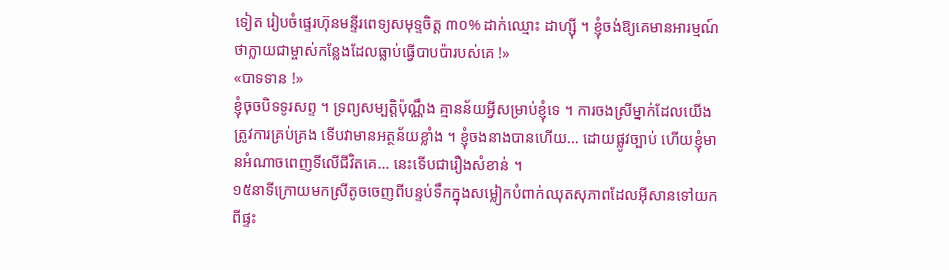ទៀត រៀបចំផ្ទេរហ៊ុនមន្ទីរពេទ្យសមុទ្ទចិត្ត ៣០% ដាក់ឈ្មោះ ដាហ្ស៊ី ។ ខ្ញុំចង់ឱ្យគេមានអារម្មណ៍ថាក្លាយជាម្ចាស់កន្លែងដែលធ្លាប់ធ្វើបាបប៉ារបស់គេ !»
«បាទទាន !»
ខ្ញុំចុចបិទទូរសព្ទ ។ ទ្រព្យសម្បត្តិប៉ុណ្ណឹង គ្មានន័យអ្វីសម្រាប់ខ្ញុំទេ ។ ការចងស្រីម្នាក់ដែលយើងត្រូវការគ្រប់គ្រង ទើបវាមានអត្ថន័យខ្លាំង ។ ខ្ញុំចងនាងបានហើយ… ដោយផ្លូវច្បាប់ ហើយខ្ញុំមានអំណាចពេញទីលើជីវិតគេ… នេះទើបជារឿងសំខាន់ ។
១៥នាទីក្រោយមកស្រីតូចចេញពីបន្ទប់ទឹកក្នុងសម្លៀកបំពាក់ឈុតសុភាពដែលអ៊ីសានទៅយកពីផ្ទះ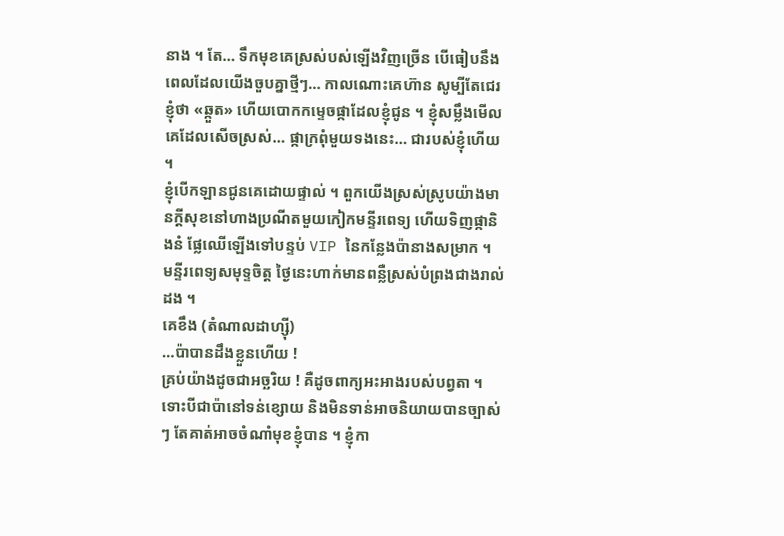នាង ។ តែ… ទឹកមុខគេស្រស់បស់ឡើងវិញច្រើន បើធៀបនឹងពេលដែលយើងចួបគ្នាថ្មីៗ… កាលណោះគេហ៊ាន សូម្បីតែជេរខ្ញុំថា «ឆ្កួត» ហើយបោកកម្ទេចផ្កាដែលខ្ញុំជូន ។ ខ្ញុំសម្លឹងមើលគេដែលសើចស្រស់… ផ្កាក្រពុំមួយទងនេះ… ជារបស់ខ្ញុំហើយ ។
ខ្ញុំបើកឡានជូនគេដោយផ្ទាល់ ។ ពួកយើងស្រស់ស្រូបយ៉ាងមានក្តីសុខនៅហាងប្រណីតមួយកៀកមន្ទីរពេទ្យ ហើយទិញផ្កានិងនំ ផ្លែឈើឡើងទៅបន្ទប់ VIP នៃកន្លែងប៉ានាងសម្រាក ។
មន្ទីរពេទ្យសមុទ្ទចិត្ត ថ្ងៃនេះហាក់មានពន្លឺស្រស់បំព្រងជាងរាល់ដង ។
គេខឹង (តំណាលដាហ្ស៊ី)
…ប៉ាបានដឹងខ្លួនហើយ !
គ្រប់យ៉ាងដូចជាអច្ឆរិយ ! គឺដូចពាក្យអះអាងរបស់បព្វតា ។ ទោះបីជាប៉ានៅទន់ខ្សោយ និងមិនទាន់អាចនិយាយបានច្បាស់ៗ តែគាត់អាចចំណាំមុខខ្ញុំបាន ។ ខ្ញុំកា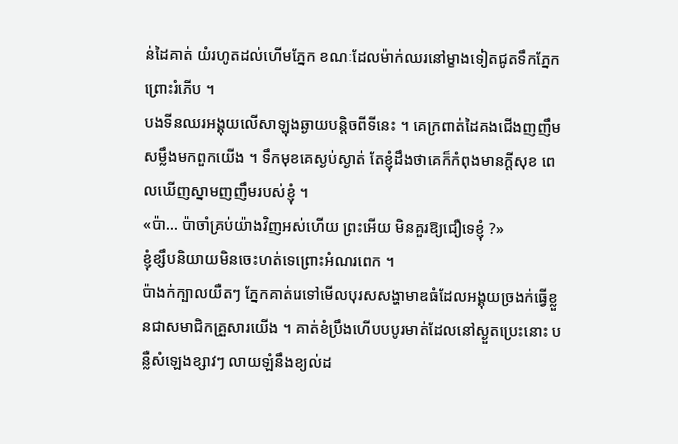ន់ដៃគាត់ យំរហូតដល់ហើមភ្នែក ខណៈដែលម៉ាក់ឈរនៅម្ខាងទៀតជូតទឹកភ្នែកព្រោះរំភើប ។
បងទីនឈរអង្គុយលើសាឡុងឆ្ងាយបន្តិចពីទីនេះ ។ គេក្រពាត់ដៃគងជើងញញឹមសម្លឹងមកពួកយើង ។ ទឹកមុខគេស្ងប់ស្ងាត់ តែខ្ញុំដឹងថាគេក៏កំពុងមានក្តីសុខ ពេលឃើញស្នាមញញឹមរបស់ខ្ញុំ ។
«ប៉ា… ប៉ាចាំគ្រប់យ៉ាងវិញអស់ហើយ ព្រះអើយ មិនគួរឱ្យជឿទេខ្ញុំ ?»
ខ្ញុំខ្សឹបនិយាយមិនចេះហត់ទេព្រោះអំណរពេក ។
ប៉ាងក់ក្បាលយឺតៗ ភ្នែកគាត់រេទៅមើលបុរសសង្ហាមាឌធំដែលអង្គុយច្រងក់ធ្វើខ្លួនជាសមាជិកគ្រួសារយើង ។ គាត់ខំប្រឹងហើបបបូរមាត់ដែលនៅស្ងួតប្រេះនោះ បន្លឺសំឡេងខ្សាវៗ លាយឡំនឹងខ្យល់ដ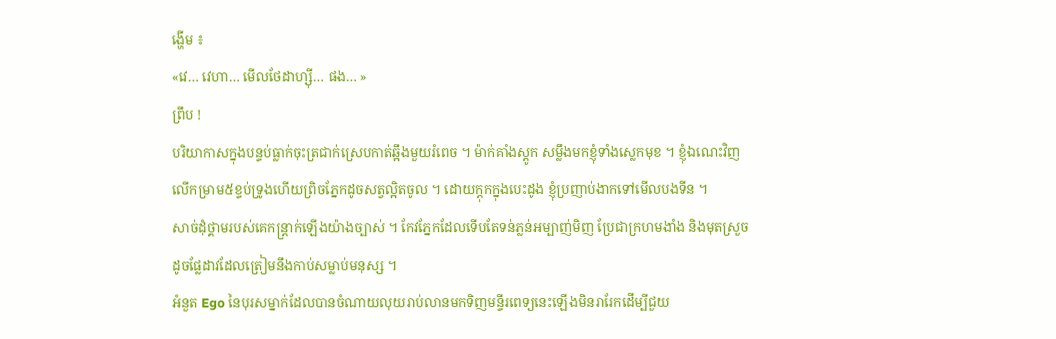ង្ហើម ៖
«វេ… វេហា… មើលថែដាហ្ស៊ី… ផង… »
ព្រឹប !
បរិយាកាសក្នុងបន្ទប់ធ្លាក់ចុះត្រជាក់ស្រេបកាត់ឆ្អឹងមួយរំពេច ។ ម៉ាក់គាំងស្តូក សម្លឹងមកខ្ញុំទាំងស្លេកមុខ ។ ខ្ញុំឯណេះវិញលើកម្រាម៥ខ្ទប់ទ្រូងហើយព្រិចភ្នែកដូចសត្វល្អិតចូល ។ ដោយក្ដុកក្នុងបេះដូង ខ្ញុំប្រញាប់ងាកទៅមើលបងទីន ។
សាច់ដុំថ្គាមរបស់គេកន្ត្រាក់ឡើងយ៉ាងច្បាស់ ។ កែវភ្នែកដែលទើបតែទន់ភ្លន់អម្បាញ់មិញ ប្រែជាក្រហមងាំង និងមុតស្រួចដូចផ្លែដាវដែលត្រៀមនឹងកាប់សម្លាប់មនុស្ស ។
អំនួត Ego នៃបុរសម្នាក់ដែលបានចំណាយលុយរាប់លានមកទិញមន្ទីរពេទ្យនេះឡើងមិនរារែកដើម្បីជួយ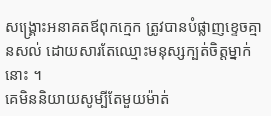សង្គ្រោះអនាគតឪពុកក្មេក ត្រូវបានបំផ្លាញខ្ទេចគ្មានសល់ ដោយសារតែឈ្មោះមនុស្សក្បត់ចិត្តម្នាក់នោះ ។
គេមិននិយាយសូម្បីតែមួយម៉ាត់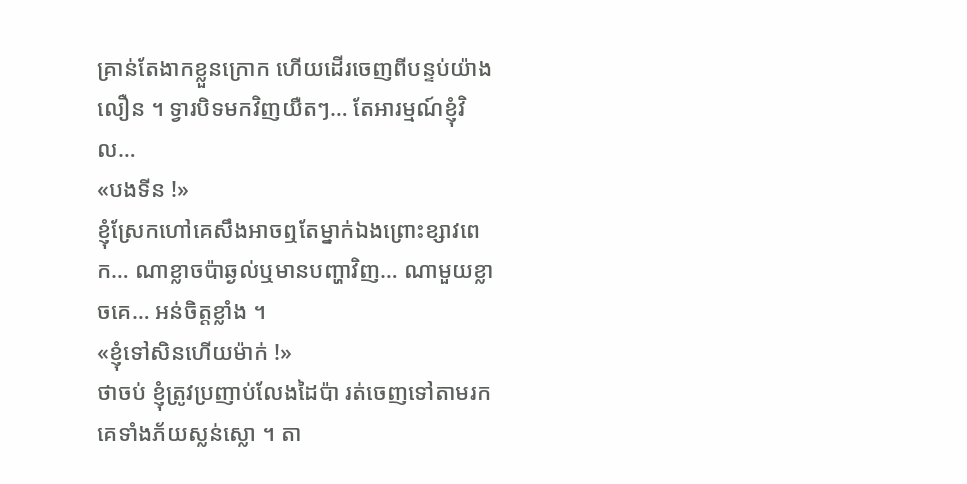គ្រាន់តែងាកខ្លួនក្រោក ហើយដើរចេញពីបន្ទប់យ៉ាងលឿន ។ ទ្វារបិទមកវិញយឺតៗ… តែអារម្មណ៍ខ្ញុំវិល…
«បងទីន !»
ខ្ញុំស្រែកហៅគេសឹងអាចឮតែម្នាក់ឯងព្រោះខ្សាវពេក… ណាខ្លាចប៉ាឆ្ងល់ឬមានបញ្ហាវិញ… ណាមួយខ្លាចគេ… អន់ចិត្តខ្លាំង ។
«ខ្ញុំទៅសិនហើយម៉ាក់ !»
ថាចប់ ខ្ញុំត្រូវប្រញាប់លែងដៃប៉ា រត់ចេញទៅតាមរកគេទាំងភ័យស្លន់ស្លោ ។ តា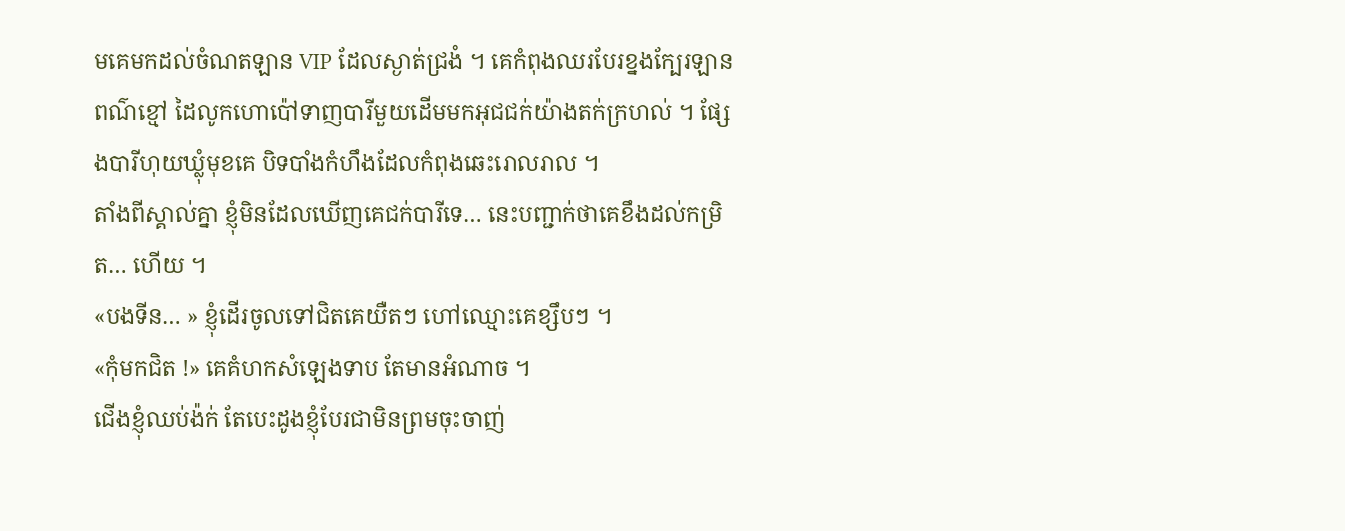មគេមកដល់ចំណតឡាន VIP ដែលស្ងាត់ជ្រងំ ។ គេកំពុងឈរបែរខ្នងក្បែរឡានពណ៌ខ្មៅ ដៃលូកហោប៉ៅទាញបារីមួយដើមមកអុជជក់យ៉ាងតក់ក្រហល់ ។ ផ្សែងបារីហុយឃ្លុំមុខគេ បិទបាំងកំហឹងដែលកំពុងឆេះរោលរាល ។
តាំងពីស្គាល់គ្នា ខ្ញុំមិនដែលឃើញគេជក់បារីទេ… នេះបញ្ជាក់ថាគេខឹងដល់កម្រិត… ហើយ ។
«បងទីន… » ខ្ញុំដើរចូលទៅជិតគេយឺតៗ ហៅឈ្មោះគេខ្សឹបៗ ។
«កុំមកជិត !» គេគំហកសំឡេងទាប តែមានអំណាច ។
ជើងខ្ញុំឈប់ង៉ក់ តែបេះដូងខ្ញុំបែរជាមិនព្រមចុះចាញ់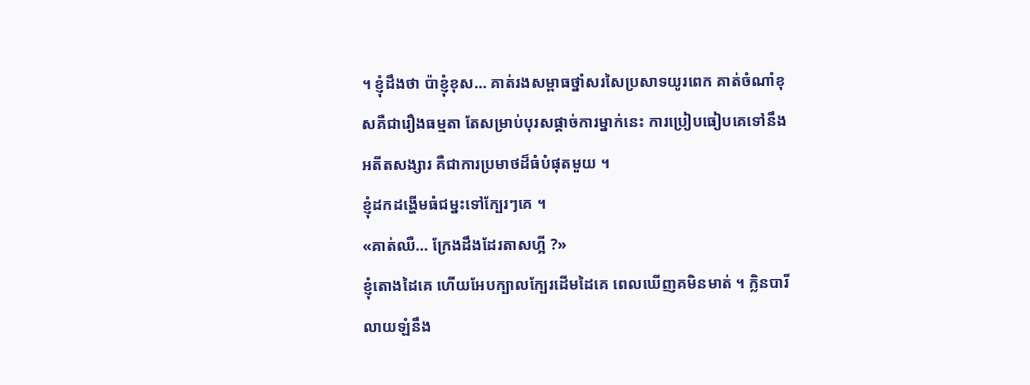។ ខ្ញុំដឹងថា ប៉ាខ្ញុំខុស… គាត់រងសម្ពាធថ្នាំសរសៃប្រសាទយូរពេក គាត់ចំណាំខុសគឺជារឿងធម្មតា តែសម្រាប់បុរសផ្តាច់ការម្នាក់នេះ ការប្រៀបធៀបគេទៅនឹងអតីតសង្សារ គឺជាការប្រមាថដ៏ធំបំផុតមួយ ។
ខ្ញុំដកដង្ហើមធំជម្នះទៅក្បែរៗគេ ។
«គាត់ឈឺ… ក្រែងដឹងដែរតាសហ្អី ?»
ខ្ញុំតោងដៃគេ ហើយអែបក្បាលក្បែរដើមដៃគេ ពេលឃើញគមិនមាត់ ។ ក្លិនបារីលាយឡំនឹង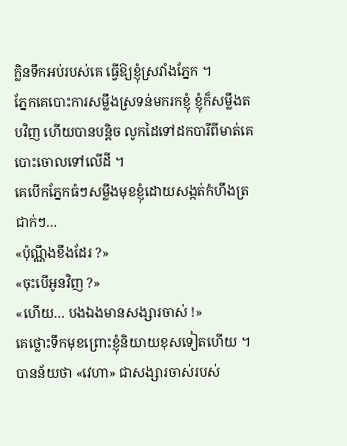ក្លិនទឹកអប់របស់គេ ធ្វើឱ្យខ្ញុំស្រវាំងភ្នែក ។
ភ្នែកគេបោះការសម្លឹងស្រទន់មករកខ្ញុំ ខ្ញុំក៏សម្លឹងតបវិញ ហើយបានបន្តិច លូកដៃទៅដកបារីពីមាត់គេបោះចោលទៅលើដី ។
គេបើកភ្នែកធំៗសម្លឹងមុខខ្ញុំដោយសង្កត់កំហឹងត្រជាក់ៗ…
«ប៉ុណ្ណឹងខឹងដែរ ?»
«ចុះបើអូនវិញ ?»
«ហើយ… បងឯងមានសង្សារចាស់ !»
គេថ្លោះទឹកមុខព្រោះខ្ញុំនិយាយខុសទៀតហើយ ។ បានន័យថា «វេហា» ជាសង្សារចាស់របស់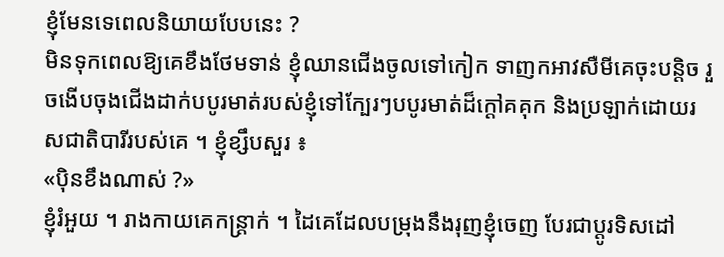ខ្ញុំមែនទេពេលនិយាយបែបនេះ ?
មិនទុកពេលឱ្យគេខឹងថែមទាន់ ខ្ញុំឈានជើងចូលទៅកៀក ទាញកអាវសឺមីគេចុះបន្តិច រួចងើបចុងជើងដាក់បបូរមាត់របស់ខ្ញុំទៅក្បែរៗបបូរមាត់ដ៏ក្តៅគគុក និងប្រឡាក់ដោយរសជាតិបារីរបស់គេ ។ ខ្ញុំខ្សឹបសួរ ៖
«ប៉ិនខឹងណាស់ ?»
ខ្ញុំរំអួយ ។ រាងកាយគេកន្ត្រាក់ ។ ដៃគេដែលបម្រុងនឹងរុញខ្ញុំចេញ បែរជាប្តូរទិសដៅ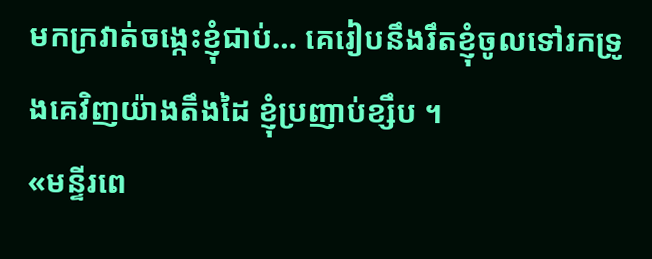មកក្រវាត់ចង្កេះខ្ញុំជាប់… គេរៀបនឹងរឹតខ្ញុំចូលទៅរកទ្រូងគេវិញយ៉ាងតឹងដៃ ខ្ញុំប្រញាប់ខ្សឹប ។
«មន្ទីរពេ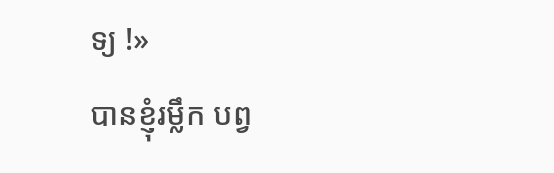ទ្យ !»
បានខ្ញុំរម្លឹក បព្វ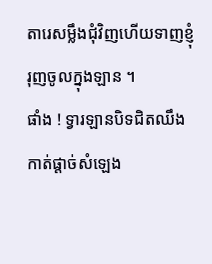តារេសម្លឹងជុំវិញហើយទាញខ្ញុំរុញចូលក្នុងឡាន ។
ផាំង ! ទ្វារឡានបិទជិតឈឹង កាត់ផ្តាច់សំឡេង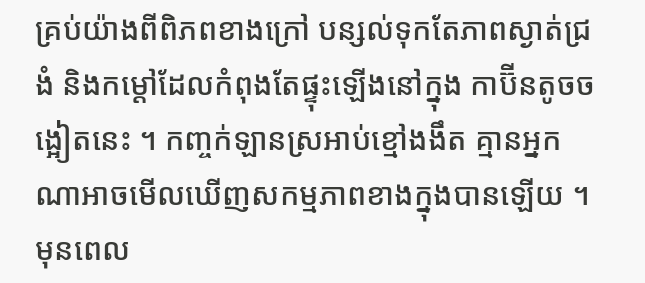គ្រប់យ៉ាងពីពិភពខាងក្រៅ បន្សល់ទុកតែភាពស្ងាត់ជ្រងំ និងកម្តៅដែលកំពុងតែផ្ទុះឡើងនៅក្នុង កាប៊ីនតូចចង្អៀតនេះ ។ កញ្ចក់ឡានស្រអាប់ខ្មៅងងឹត គ្មានអ្នកណាអាចមើលឃើញសកម្មភាពខាងក្នុងបានឡើយ ។
មុនពេល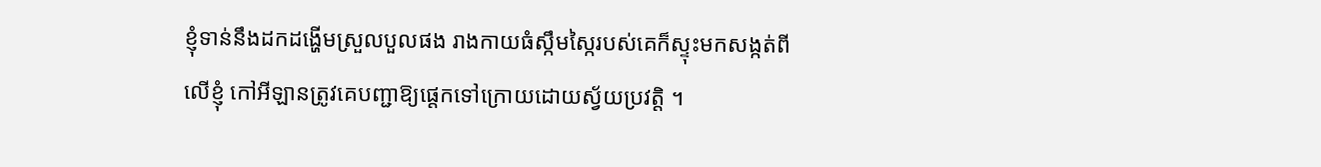ខ្ញុំទាន់នឹងដកដង្ហើមស្រួលបួលផង រាងកាយធំស្កឹមស្កៃរបស់គេក៏ស្ទុះមកសង្កត់ពីលើខ្ញុំ កៅអីឡានត្រូវគេបញ្ជាឱ្យផ្តេកទៅក្រោយដោយស្វ័យប្រវត្តិ ។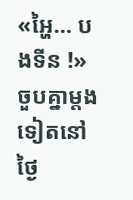«អ្ហៃ… បងទីន !»
ចួបគ្នាម្តងទៀតនៅថ្ងៃ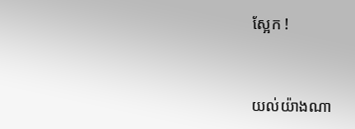ស្អែក !


យល់យ៉ាងណា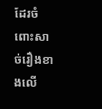ដែរចំពោះសាច់រឿងខាងលើ